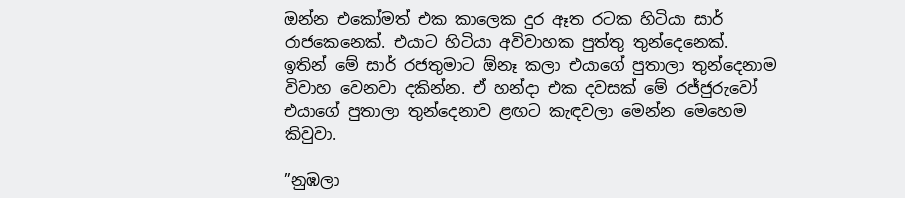ඔන්න එකෝමත් එක කාලෙක දුර ඈත රටක හිටියා සාර් රාජකෙනෙක්. එයාට හිටියා අවිවාහක පුත්තු තුන්දෙනෙක්. ඉතින් මේ සාර් රජතුමාට ඕනෑ කලා එයාගේ පුතාලා තුන්දෙනාම විවාහ වෙනවා දකින්න. ඒ හන්දා එක දවසක් මේ රජ්ජුරුවෝ එයාගේ පුතාලා තුන්දෙනාව ළඟට කැඳවලා මෙන්න මෙහෙම කිවුවා.

”නුඹලා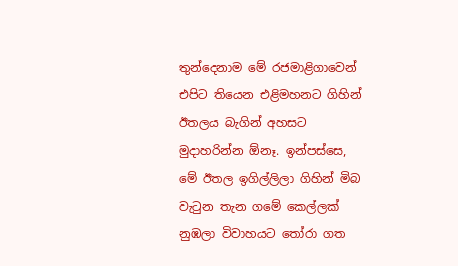තුන්දෙනාම මේ රජමාළිගාවෙන් එපිට තියෙන එළිමහනට ගිහින් ඊතලය බැගින් අහසට මුදාහරින්න ඕනෑ. ඉන්පස්සෙ, මේ ඊතල ඉගිල්ලිලා ගිහින් මිබ වැටුන තැන ගමේ කෙල්ලක් නුඹලා විවාහයට තෝරා ගත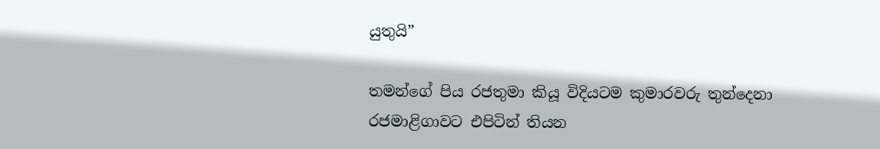යුතුයි”

තමන්ගේ පිය රජතුමා කියූ විදියටම කුමාරවරු තුන්දෙනා රජමාළිගාවට එපිටින් තියන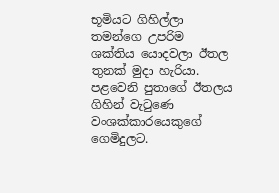භූමියට ගිහිල්ලා තමන්ගෙ උපරිම ශක්තිය යොදවලා ඊතල තුනක් මුදා හැරියා. පළවෙනි පුතාගේ ඊතලය ගිහින් වැටුණෙ වංශක්කාරයෙකුගේ ගෙමිදුලට.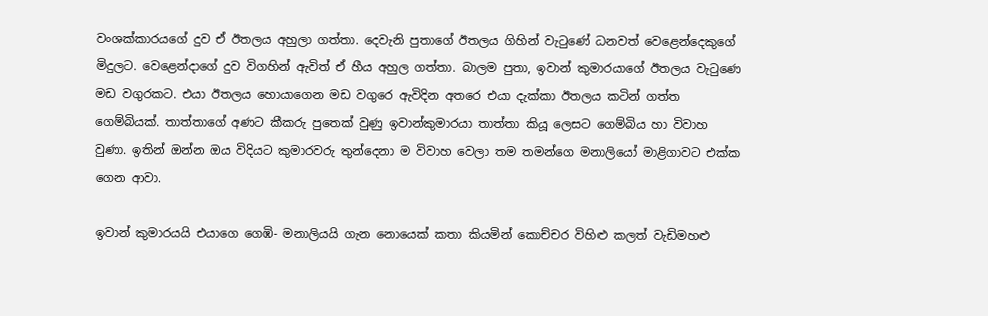වංශක්කාරයගේ දුව ඒ ඊතලය අහුලා ගත්තා. දෙවැනි පුතාගේ ඊතලය ගිහින් වැටුණේ ධනවත් වෙළෙන්දෙකුගේ මිදුලට. වෙළෙන්දාගේ දුව විගහින් ඇවිත් ඒ හීය අහුල ගත්තා. බාලම පුතා, ඉවාන් කුමාරයාගේ ඊතලය වැටුණෙ මඩ වගුරකට. එයා ඊතලය හොයාගෙන මඩ වගුරෙ ඇවිදින අතරෙ එයා දැක්කා ඊතලය කටින් ගත්ත ගෙම්බියක්. තාත්තාගේ අණට කීකරු පුතෙක් වුණු ඉවාන්කුමාරයා තාත්තා කියූ ලෙසට ගෙම්බිය හා විවාහ වුණා. ඉතින් ඔන්න ඔය විදියට කුමාරවරු තුන්දෙනා ම විවාහ වෙලා තම තමන්ගෙ මනාලියෝ මාළිගාවට එක්ක ගෙන ආවා.

ඉවාන් කුමාරයයි එයාගෙ ගෙඹි- මනාලියයි ගැන නොයෙක් කතා කියමින් කොච්චර විහිළු කලත් වැඩිමහළු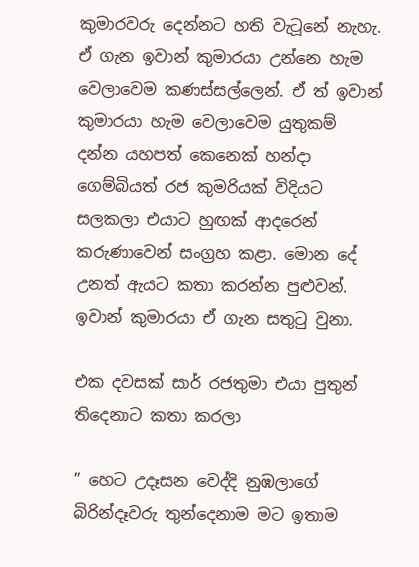කුමාරවරු දෙන්නට හති වැටූනේ නැහැ. ඒ ගැන ඉවාන් කුමාරයා උන්නෙ හැම වෙලාවෙම කණස්සල්ලෙන්. ඒ ත් ඉවාන් කුමාරයා හැම වෙලාවෙම යුතුකම් දන්න යහපත් කෙනෙක් හන්දා ගෙම්බියත් රජ කුමරියක් විදියට සලකලා එයාට හුඟක් ආදරෙන් කරුණාවෙන් සංග්‍රහ කළා. මොන දේ උනත් ඇයට කතා කරන්න පුළුවන්. ඉවාන් කුමාරයා ඒ ගැන සතුටු වුනා.

එක දවසක් සාර් රජතුමා එයා පුතුන් තිදෙනාට කතා කරලා

” හෙට උදෑසන වෙද්දි නුඹලාගේ බිරින්දෑවරු තුන්දෙනාම මට ඉතාම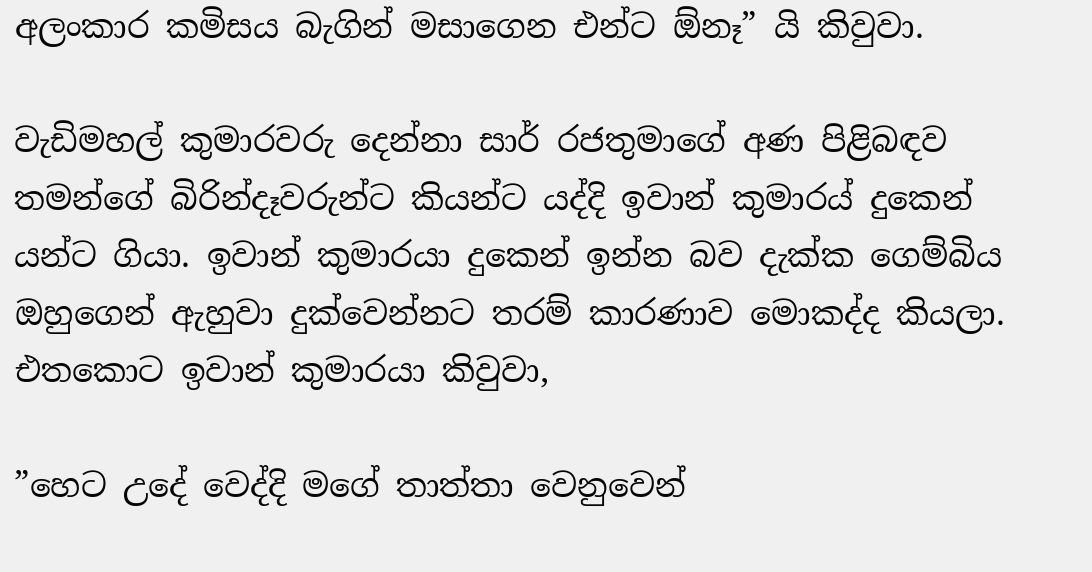අලංකාර කමිසය බැගින් මසාගෙන එන්ට ඕනෑ” යි කිවුවා.

වැඩිමහල් කුමාරවරු දෙන්නා සාර් රජතුමාගේ අණ පිළිබඳව තමන්ගේ බිරින්දෑවරුන්ට කියන්ට යද්දි ඉවාන් කුමාරය් දුකෙන් යන්ට ගියා. ඉවාන් කුමාරයා දුකෙන් ඉන්න බව දැක්ක ගෙම්බිය ඔහුගෙන් ඇහුවා දුක්වෙන්නට තරම් කාරණාව මොකද්ද කියලා. එතකොට ඉවාන් කුමාරයා කිවුවා,

”හෙට උදේ වෙද්දි මගේ තාත්තා වෙනුවෙන්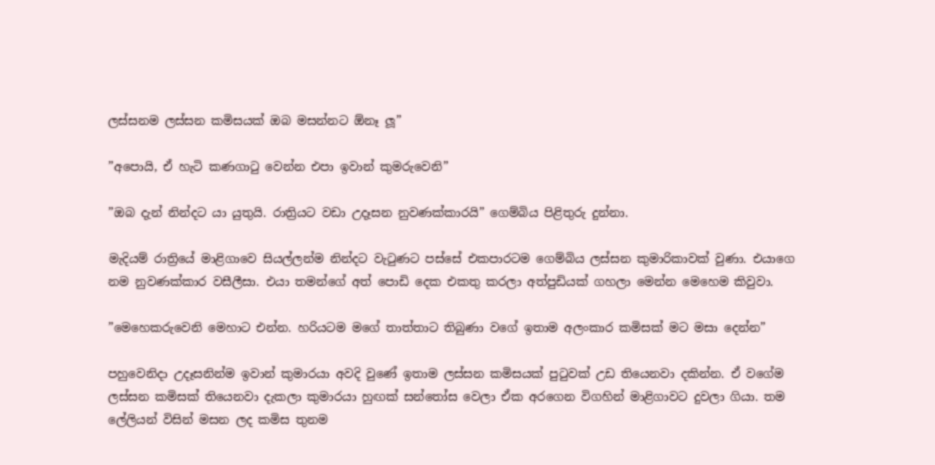ලස්සනම ලස්සන කමිසයක් ඔබ මසන්නට ඕනෑ ලූ”

”අපොයි, ඒ හැටි කණගාටු වෙන්න එපා ඉවාන් කුමරුවෙනි”

”ඔබ දැන් නින්දට යා යුතුයි. රාත්‍රියට වඩා උදෑසන නුවණක්කාරයි” ගෙම්බිය පිළිතුරු දුන්නා.

මැදියම් රාත්‍රියේ මාළිගාවෙ සියල්ලන්ම නින්දට වැටුණට පස්සේ එකපාරටම ගෙම්බිය ලස්සන කුමාරිකාවක් වුණා. එයාගෙ නම නුවණක්කාර වසීලීසා. එයා තමන්ගේ අත් පොඩි දෙක එකතු කරලා අත්පුඩියක් ගහලා මෙන්න මෙහෙම කිවුවා.

”මෙහෙකරුවෙනි මෙහාට එන්න. හරියටම මගේ තාත්තාට තිබුණා වගේ ඉතාම අලංකාර කමිසක් මට මසා දෙන්න”

පහුවෙනිදා උදෑසනින්ම ඉවාන් කුමාරයා අවදි වුණේ ඉතාම ලස්සන කමිසයක් පුටුවක් උඩ තියෙනවා දකින්න. ඒ වගේම ලස්සන කමිසක් තියෙනවා දැකලා කුමාරයා හුඟක් සන්තෝස වෙලා ඒක අරගෙන විගහින් මාළිගාවට දුවලා ගියා. තම ලේලියන් විසින් මසන ලද කමිස තුනම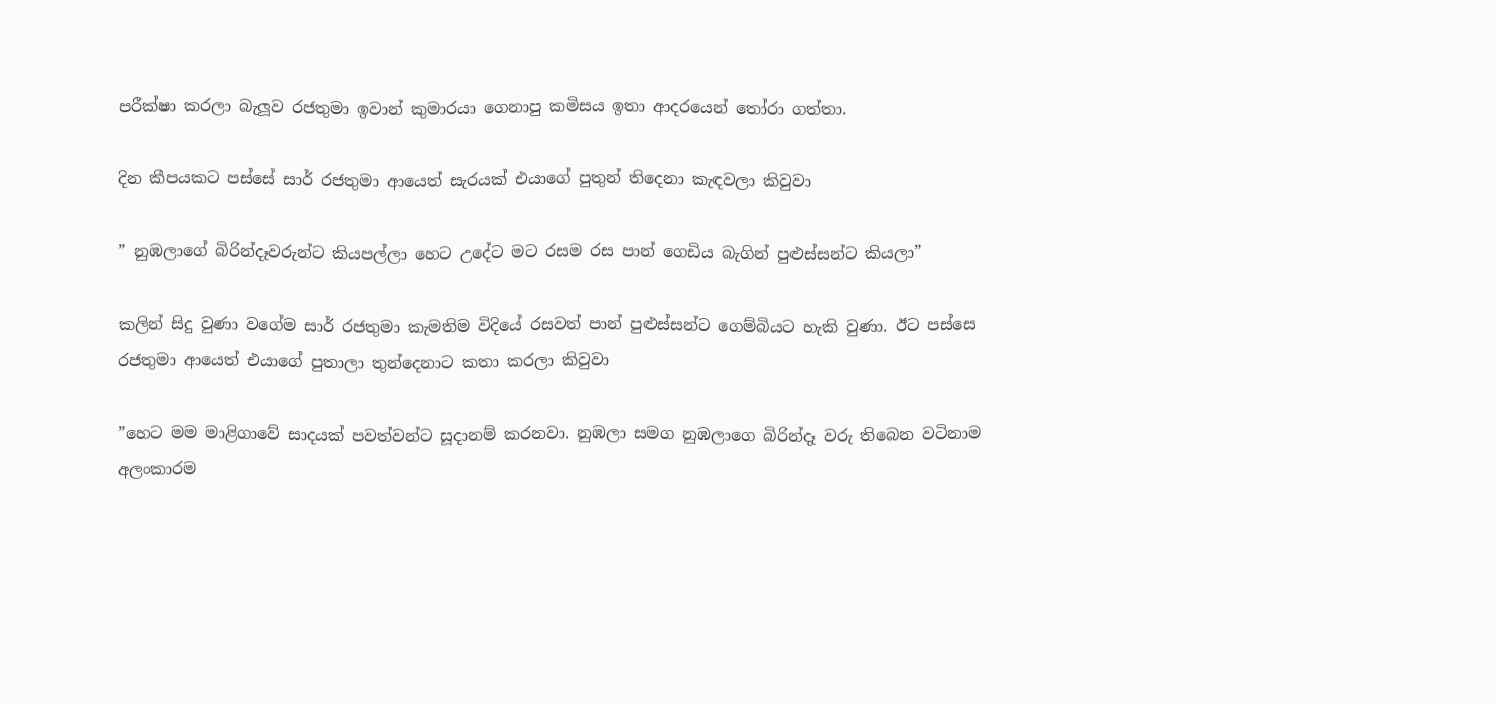පරීක්ෂා කරලා බැලූව රජතුමා ඉවාන් කුමාරයා ගෙනාපු කමිසය ඉතා ආදරයෙන් තෝරා ගත්තා.

දින කීපයකට පස්සේ සාර් රජතුමා ආයෙත් සැරයක් එයාගේ පුතුන් තිදෙනා කැඳවලා කිවුවා

” නුඹලාගේ බිරින්දෑවරුන්ට කියපල්ලා හෙට උදේට මට රසම රස පාන් ගෙඩිය බැගින් පුළුස්සන්ට කියලා”

කලින් සිදු වුණා වගේම සාර් රජතුමා කැමතිම විදියේ රසවත් පාන් පුළුස්සන්ට ගෙම්බියට හැකි වුණා. ඊට පස්සෙ රජතුමා ආයෙත් එයාගේ පුතාලා තුන්දෙනාට කතා කරලා කිවුවා

”හෙට මම මාළිගාවේ සාදයක් පවත්වන්ට සූදානම් කරනවා. නුඹලා සමග නුඹලාගෙ බිරින්දෑ වරු තිබෙන වටිනාම අලංකාරම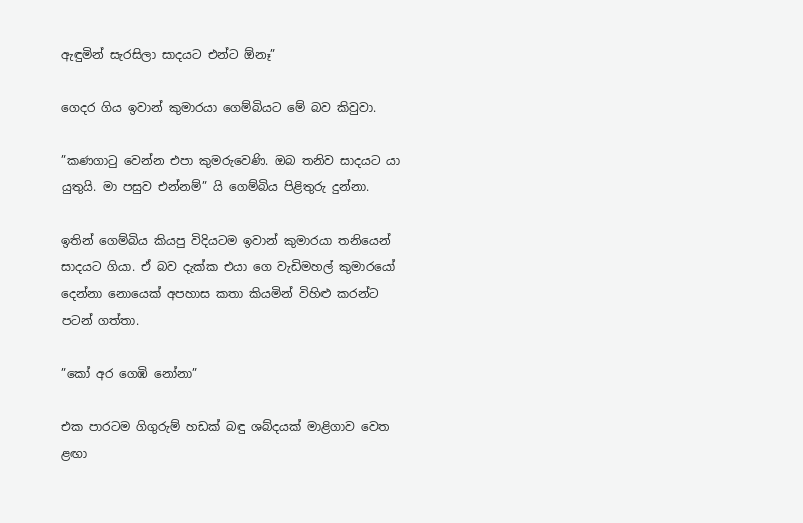ඇඳුමින් සැරසිලා සාදයට එන්ට ඕනෑ”

ගෙදර ගිය ඉවාන් කුමාරයා ගෙම්බියට මේ බව කිවුවා.

”කණගාටු වෙන්න එපා කුමරුවෙණි. ඔබ තනිව සාදයට යා යුතුයි. මා පසුව එන්නම්” යි ගෙම්බිය පිළිතුරු දුන්නා.

ඉතින් ගෙම්බිය කියපු විදියටම ඉවාන් කුමාරයා තනියෙන් සාදයට ගියා. ඒ බව දැක්ක එයා ගෙ වැඩිමහල් කුමාරයෝ දෙන්නා නොයෙක් අපහාස කතා කියමින් විහිළු කරන්ට පටන් ගත්තා.

”කෝ අර ගෙඹි නෝනා”

එක පාරටම ගිගුරුම් හඩක් බඳු ශබ්දයක් මාළිගාව වෙත ළඟා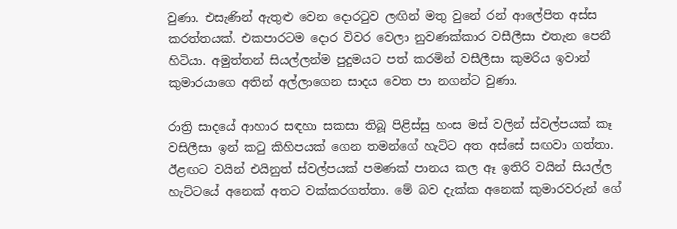වුණා. එසැණින් ඇතුළු වෙන දොරටුව ලඟින් මතු වුනේ රන් ආලේපිත අස්ස කරත්තයක්. එකපාරටම දොර විවර වෙලා නුවණක්කාර වසීලීසා එතැන පෙනී හිටියා. අමුත්තන් සියල්ලන්ම පුදුමයට පත් කරමින් වසීලීසා කුමරිය ඉවාන් කුමාරයාගෙ අතින් අල්ලාගෙන සාදය වෙත පා නගන්ට වුණා.

රාත්‍රි සාදයේ ආහාර සඳහා සකසා තිබූ පිළිස්සු හංස මස් වලින් ස්වල්පයක් කෑ වසිලීසා ඉන් කටු කිහිපයක් ගෙන තමන්ගේ හැට්ට අත අස්සේ සඟවා ගත්තා. ඊළඟට වයින් එයිනුත් ස්වල්පයක් පමණක් පානය කල ඈ ඉතිරි වයින් සියල්ල හැට්ටයේ අනෙක් අතට වක්කරගත්තා. මේ බව දැක්ක අනෙක් කුමාරව‍රුන් ගේ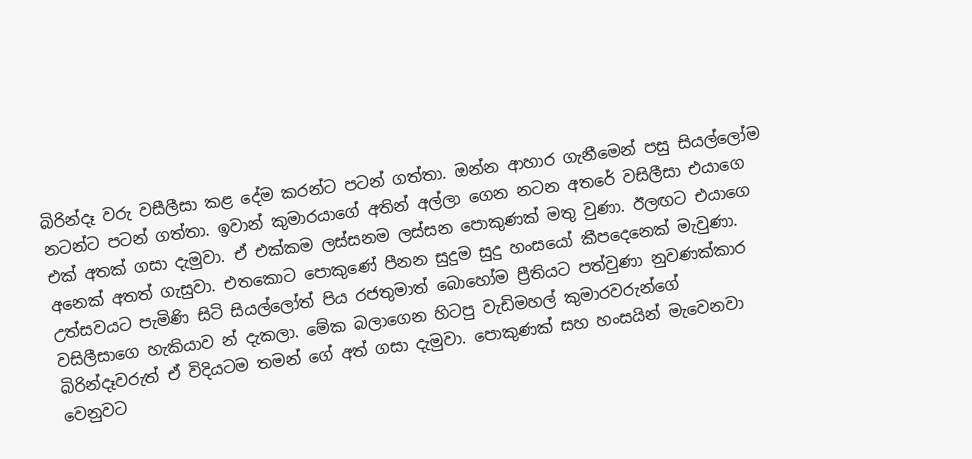බිරින්දෑ වරු වසීලීසා කළ දේම කරන්ට පටන් ගත්තා. ඔන්න ආහාර ගැනීමෙන් පසු සියල්ලෝම නටන්ට පටන් ගත්තා. ඉවාන් කුමාරයාගේ අතින් අල්ලා ගෙන නටන අතරේ වසිලීසා එයාගෙ එක් අතක් ගසා දැමුවා. ඒ එක්කම ලස්සනම ලස්සන පොකුණක් මතු වුණා. ඊලඟට එයාගෙ අනෙක් අතත් ගැසුවා. එතකොට පොකුණේ පීනන සුදුම සුදු හංසයෝ කීපදෙනෙක් මැවුණා. උත්සවයට පැමිණි සිටි සියල්ලෝත් පිය රජතුමාත් බොහෝම ප්‍රීතියට පත්වුණා නුවණක්කාර වසිලීසාගෙ හැකියාව න් දැකලා. මේක බලාගෙන හිටපු වැඩිමහල් කුමාරවරුන්ගේ බිරින්දෑවරුත් ඒ විදියටම තමන් ගේ අත් ගසා දැමුවා. පොකුණක් සහ හංසයින් මැවෙනවා වෙනුවට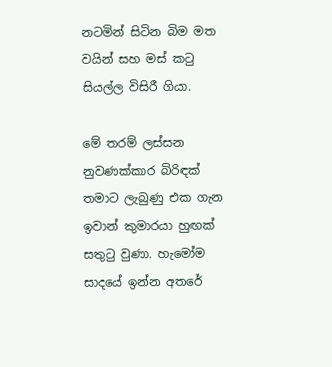නටමින් සිටින බිම මත වයින් සහ මස් කටු සියල්ල විසිරී ගියා.

මේ තරම් ලස්සන නුවණක්කාර බිරිඳක් තමාට ලැබුණු එක ගැන ඉවාන් කුමාරයා හුඟක් සතුටු වුණා. හැමෝම සාදයේ ඉන්න අතරේ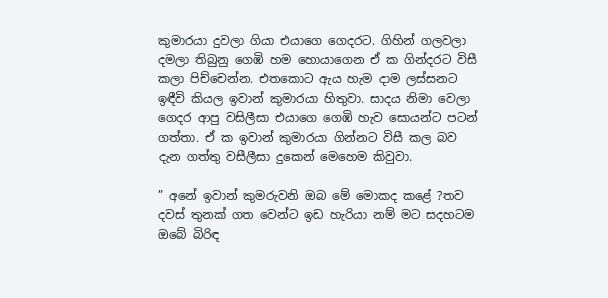කුමාරයා දුවලා ගියා එයාගෙ ගෙදරට. ගිහින් ගලවලා දමලා තිබුනු ගෙඹි හම හොයාගෙන ඒ ක ගින්දරට විසී කලා පිච්චෙන්න. එතකොට ඇය හැම දාම ලස්සනට ඉඳීවි කියල ඉවාන් කුමාරයා හිතුවා. සාදය නිමා වෙලා ගෙදර ආපු වසිලීසා එයාගෙ ගෙඹි හැව සොයන්ට පටන් ගත්තා. ඒ ක ඉවාන් කුමාරයා ගින්නට විසී කල බව දැන ගත්තු වසීලීසා දුකෙන් මෙහෙම කිවුවා.

” අනේ ඉවාන් කුමරුවනි ඔබ මේ මොකද කළේ ?තව දවස් තුනක් ගත වෙන්ට ඉඩ හැරියා නම් මට සදහටම ඔබේ බිරිඳ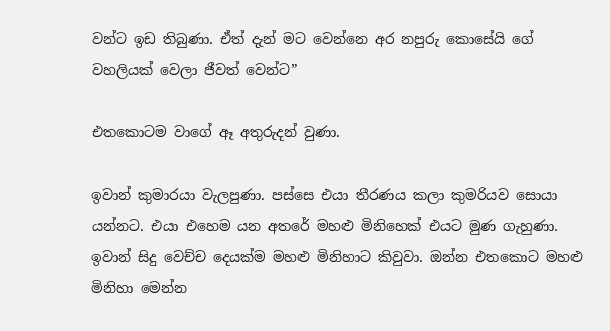වන්ට ඉඩ තිබුණා. ඒත් දැන් මට වෙන්නෙ අර නපුරු කොසේයි ගේ වහලියක් වෙලා ජීවත් වෙන්ට”

එතකොටම වාගේ ඈ අතුරුදන් වුණා.

ඉවාන් කුමාරයා වැලපුණා. පස්සෙ එයා තීරණය කලා කුමරියව සොයා යන්නට. එයා එහෙම යන අතරේ මහළු මිනිහෙක් එයට මුණ ගැහුණා. ඉවාන් සිදු වෙච්ච දෙයක්ම මහළු මිනිහාට කිවුවා. ඔන්න එතකොට මහළු මිනිහා මෙන්න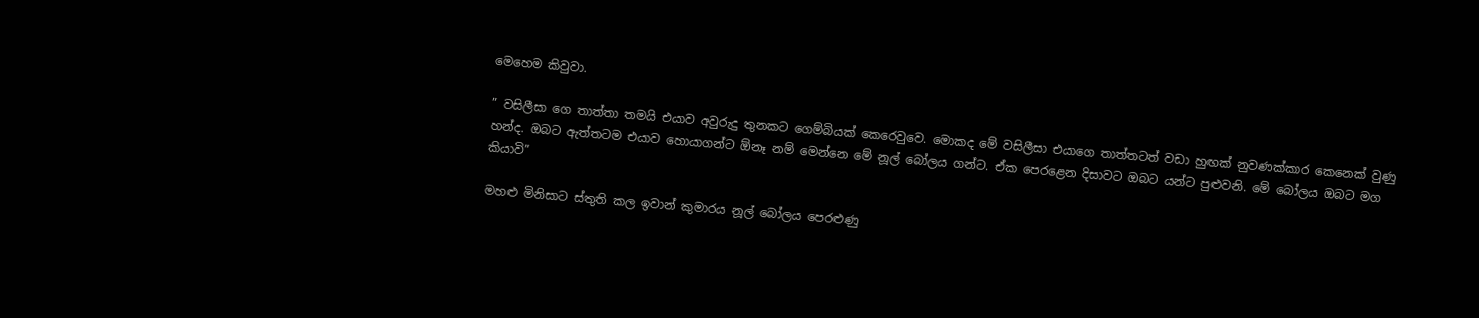මෙහෙම කිවුවා.

” වසිලීසා ගෙ තාත්තා තමයි එයාව අවුරුදු තුනකට ගෙම්බියක් කෙරෙවුවෙ. මොකද මේ වසිලීසා එයාගෙ තාත්තටත් වඩා හුඟක් නුවණක්කාර කෙනෙක් වුණු හන්ද. ඔබට ඇත්තටම එයාව හොයාගන්ට ඕනෑ නම් මෙන්නෙ මේ නූල් බෝලය ගන්ට. ඒක පෙරළෙන දිසාවට ඔබට යන්ට පුළුවනි. මේ බෝලය ඔබට මග කියාවි”

මහළු මිනිසාට ස්තුති කල ඉවාන් කුමාරය නූල් බෝලය පෙරළුණු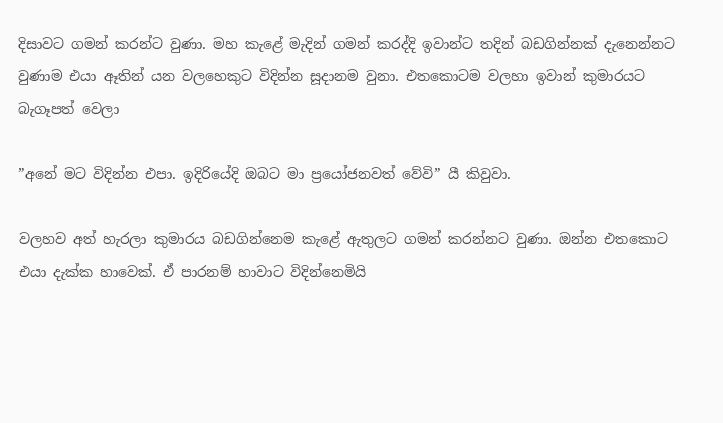දිසාවට ගමන් කරන්ට වුණා. මහ කැළේ මැදින් ගමන් කරද්දි ඉවාන්ට තදින් බඩගින්නක් දැනෙන්නට වුණාම එයා ඈතින් යන වලහෙකුට විදින්න සූදානම වුනා. එතකොටම වලහා ඉවාන් කුමාරයට බැගෑපත් වෙලා

”අනේ මට විදින්න එපා. ඉදිරියේදි ඔබට මා ප්‍රයෝජනවත් වේවි” යී කිවුවා.

වලහව අත් හැරලා කුමාරය බඩගින්නෙම කැළේ ඇතුලට ගමන් කරන්නට වුණා. ඔන්න එතකොට එයා දැක්ක හාවෙක්. ඒ පාරනම් හාවාට විදින්නෙමියි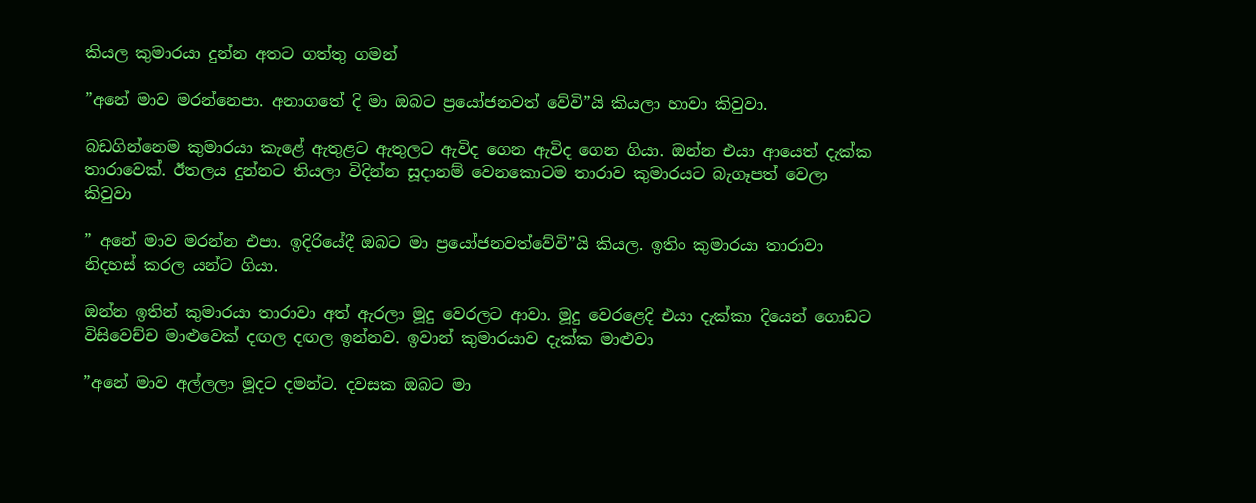කියල කුමාරයා දුන්න අතට ගත්තු ගමන්

”අනේ මාව මරන්නෙපා. අනාගතේ දි මා ඔබට ප්‍රයෝජනවත් වේවි”යි කියලා හාවා කිවුවා.

බඩගින්නෙම කුමාරයා කැළේ ඇතුළට ඇතුලට ඇවිද ගෙන ඇවිද ගෙන ගියා. ඔන්න එයා ආයෙත් දැක්ක තාරාවෙක්. ඊතලය දුන්නට තියලා විදින්න සූදානම් වෙනකොටම තාරාව කුමාරයට බැගෑපත් වෙලා කිවුවා

” අනේ මාව මරන්න එපා. ඉදිරියේදී ඔබට මා ප්‍රයෝජනවත්වේවි”යි කියල. ඉතිං කුමාරයා තාරාවා නිදහස් කරල යන්ට ගියා.

ඔන්න ඉතින් කුමාරයා තාරාවා අත් ඇරලා මූදු වෙරලට ආවා. මූදු වෙරළෙදි එයා දැක්කා දියෙන් ගොඩට විසිවෙච්ච මාළුවෙක් දඟල දඟල ඉන්නව. ඉවාන් කුමාරයාව දැක්ක මාළුවා

”අනේ මාව අල්ලලා මූදට දමන්ට. දවසක ඔබට මා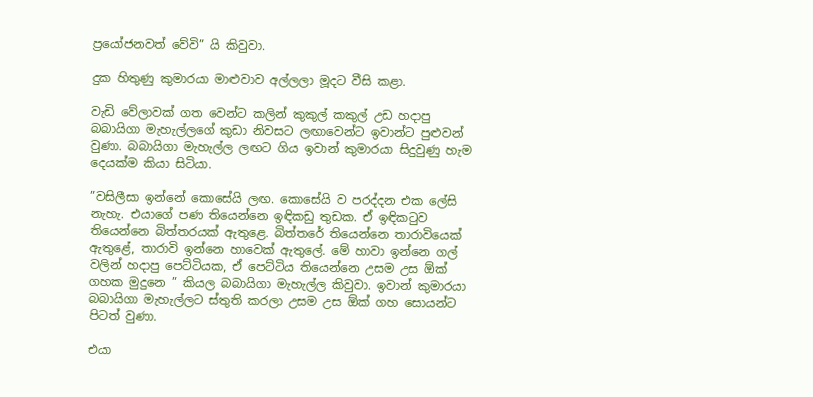ප්‍රයෝජනවත් වේවි” යි කිවුවා.

දුක හිතුණු කුමාරයා මාළුවාව අල්ලලා මූදට වීසි කළා.

වැඩි වේලාවක් ගත වෙන්ට කලින් කුකුල් කකුල් උඩ හදාපු බබායිගා මැහැල්ලගේ කුඩා නිවසට ලඟාවෙන්ට ඉවාන්ට පුළුවන් වුණා. බබායිගා මැහැල්ල ලඟට ගිය ඉවාන් කුමාරයා සිදුවුණු හැම දෙයක්ම කියා සිටියා.

”වසිලීසා ඉන්නේ කොසේයි ලඟ. කොසේයි ව පරද්දන එක ලේසි නැහැ. එයාගේ පණ තියෙන්නෙ ඉඳිකඩු තුඩක. ඒ ඉඳිකටුව තියෙන්නෙ බිත්තරයක් ඇතුළෙ. බිත්තරේ තියෙන්නෙ තාරාවියෙක් ඇතුළේ, තාරාවි ඉන්නෙ හාවෙක් ඇතුලේ. මේ හාවා ඉන්නෙ ගල් වලින් හදාපු පෙට්ටියක, ඒ පෙට්ටිය තියෙන්නෙ උසම උස ඕක් ගහක මුදුනෙ ” කියල බබායිගා මැහැල්ල කිවුවා. ඉවාන් කුමාරයා බබායිගා මැහැල්ලට ස්තුති කරලා උසම උස ඕක් ගහ සොයන්ට පිටත් වුණා.

එයා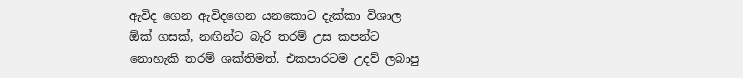ඇවිද ගෙන ඇවිදගෙන යනකොට දැක්කා විශාල ඕක් ගසක්, නඟින්ට බැරි තරම් උස කපන්ට නොහැකි තරම් ශක්තිමත්. එකපාරටම උදව් ලබාපු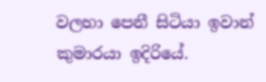වලහා පෙනී සිටියා ඉවාන් කුමාරයා ඉදිරියේ.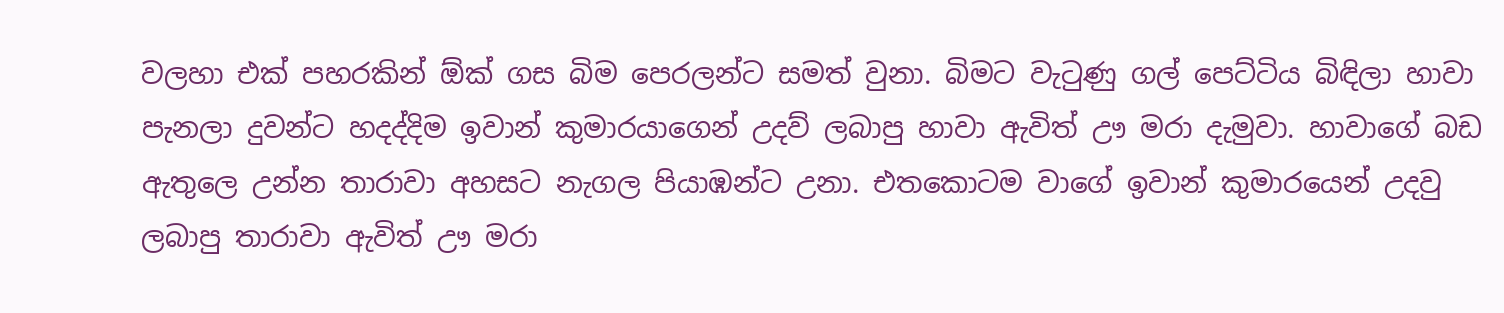වලහා එක් පහරකින් ඕක් ගස බිම පෙරලන්ට සමත් වුනා. බිමට වැටුණු ගල් පෙට්ටිය බිඳිලා හාවා පැනලා දුවන්ට හදද්දිම ඉවාන් කුමාරයාගෙන් උදව් ලබාපු හාවා ඇවිත් ඌ මරා දැමුවා. හාවාගේ බඩ ඇතුලෙ උන්න තාරාවා අහසට නැගල පියාඹන්ට උනා. එතකොටම වාගේ ඉවාන් කුමාරයෙන් උදවු ලබාපු තාරාවා ඇවිත් ඌ මරා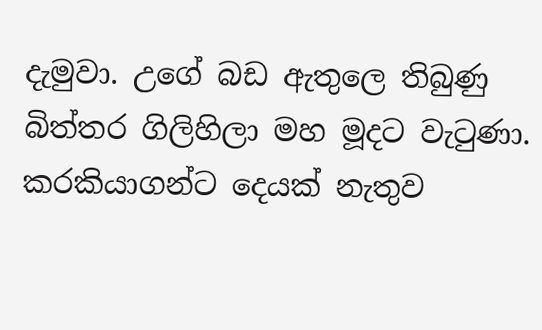දැමුවා. උගේ බඩ ඇතුලෙ තිබුණු බිත්තර ගිලිහිලා මහ මූදට වැටුණා. කරකියාගන්ට දෙයක් නැතුව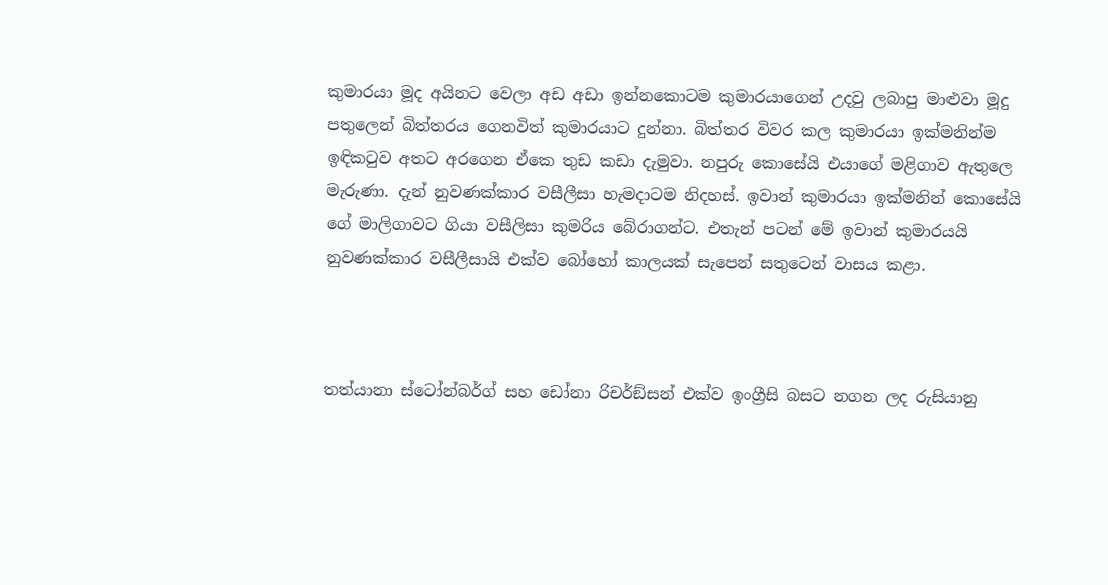කුමාරයා මූද අයිනට වෙලා අඩ අඩා ඉන්නකොටම කුමාරයාගෙන් උදවු ලබාපු මාළුවා මූදු පතුලෙන් බිත්තරය ගෙනවිත් කුමාරයාට දුන්නා. බිත්තර විවර කල කුමාරයා ඉක්මනින්ම ඉඳිකටුව අතට අරගෙන ඒකෙ තුඩ කඩා දැමුවා. නපුරු කොසේයි එයාගේ මළිගාව ඇතුලෙ මැරුණා. දැන් නුවණක්කාර වසීලීසා හැමදාටම නිදහස්. ඉවාන් කුමාරයා ඉක්මනින් කොසේයි ගේ මාලිගාවට ගියා වසීලිසා කුමරිය බේරාගන්ට. එතැන් පටන් මේ ඉවාන් කුමාරයයි නුවණක්කාර වසීලීසායි එක්ව බෝහෝ කාලයක් සැපෙන් සතුටෙන් වාසය කළා.



තත්යානා ස්ටෝන්බර්ග් සහ ඩෝනා රිචර්ඞ්සන් එක්ව ඉංග්‍රීසි බසට නගන ලද රුසියානු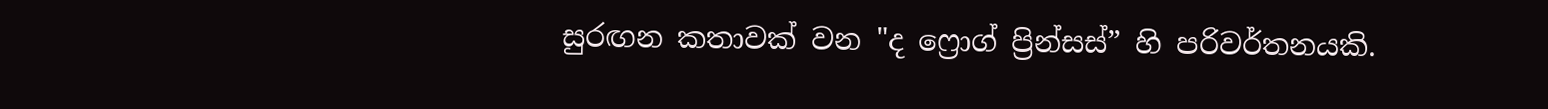සුරඟන කතාවක් වන "ද ෆ්‍රොග් ප්‍රින්සස්” හි පරිවර්තනයකි.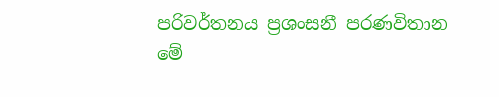පරිවර්තනය ප්‍රශංසනී පරණවිතාන
මේ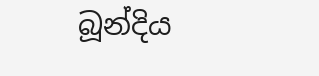බූන්දිය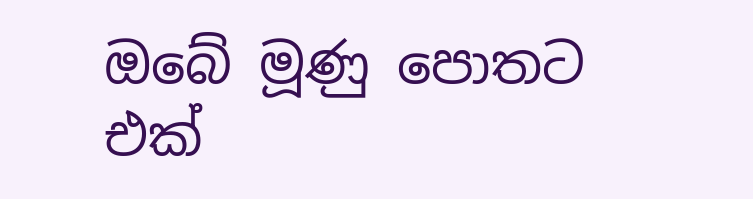ඔබේ මූණු පොතට එක්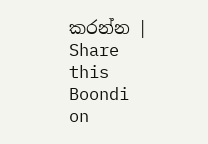කරන්න | Share this Boondi on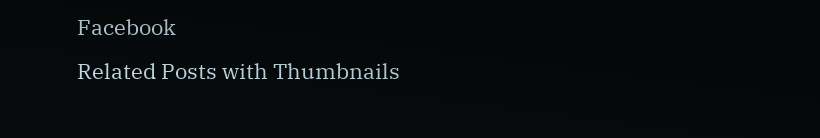Facebook
Related Posts with Thumbnails